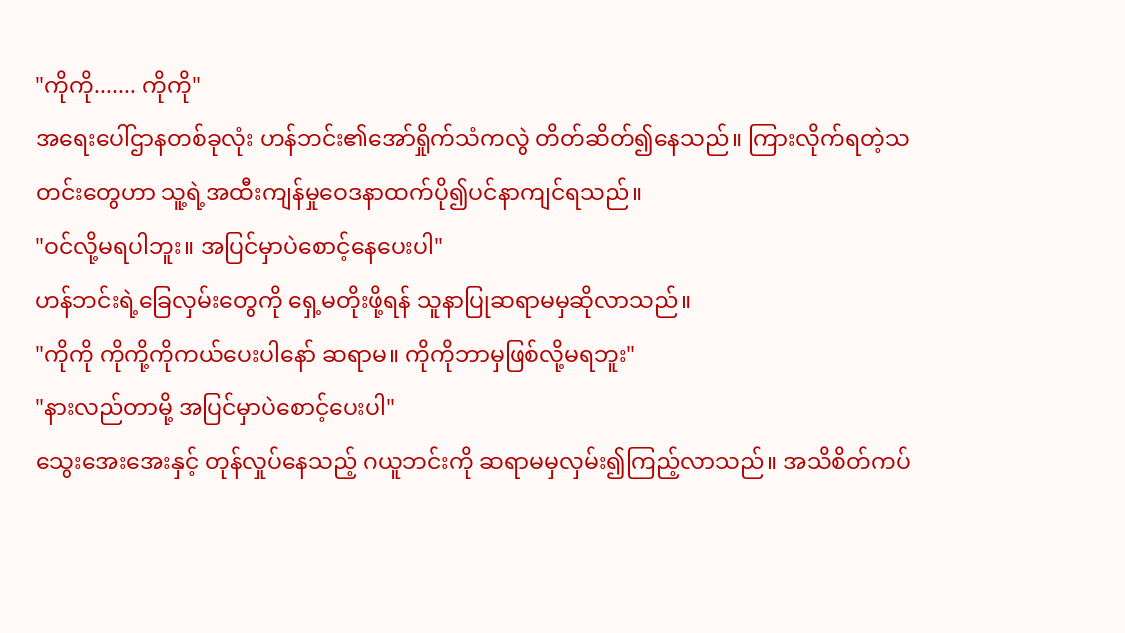"ကိုကို....... ကိုကို"
အရေးပေါ်ဌာနတစ်ခုလုံး ဟန်ဘင်း၏အော်ရှိုက်သံကလွဲ တိတ်ဆိတ်၍နေသည်။ ကြားလိုက်ရတဲ့သတင်းတွေဟာ သူ့ရဲ့အထီးကျန်မှုဝေဒနာထက်ပို၍ပင်နာကျင်ရသည်။
"ဝင်လို့မရပါဘူး။ အပြင်မှာပဲစောင့်နေပေးပါ"
ဟန်ဘင်းရဲ့ခြေလှမ်းတွေကို ရှေ့မတိုးဖို့ရန် သူနာပြုဆရာမမှဆိုလာသည်။
"ကိုကို ကိုကို့ကိုကယ်ပေးပါနော် ဆရာမ။ ကိုကိုဘာမှဖြစ်လို့မရဘူး"
"နားလည်တာမို့ အပြင်မှာပဲစောင့်ပေးပါ"
သွေးအေးအေးနှင့် တုန်လှုပ်နေသည့် ဂယူဘင်းကို ဆရာမမှလှမ်း၍ကြည့်လာသည်။ အသိစိတ်ကပ်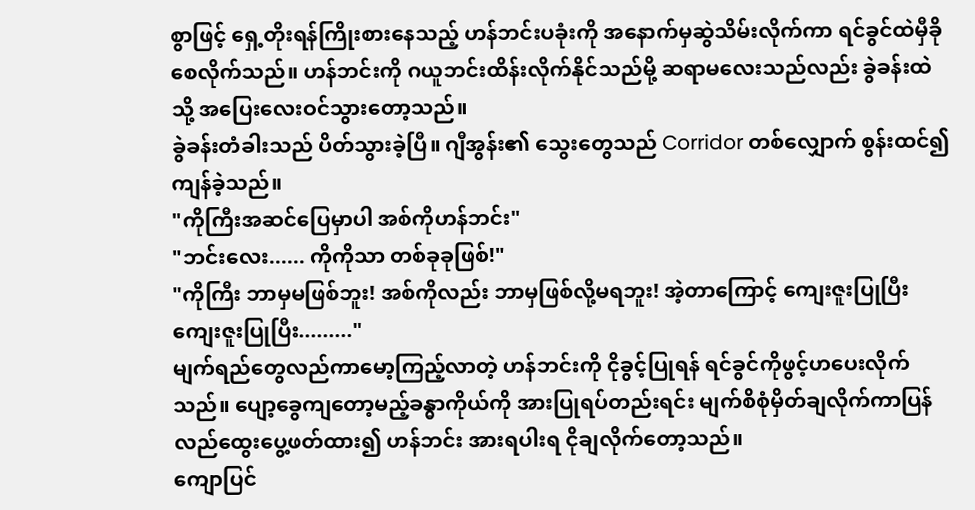စွာဖြင့် ရှေ့တိုးရန်ကြိုးစားနေသည့် ဟန်ဘင်းပခုံးကို အနောက်မှဆွဲသိမ်းလိုက်ကာ ရင်ခွင်ထဲမှီခိုစေလိုက်သည်။ ဟန်ဘင်းကို ဂယူဘင်းထိန်းလိုက်နိုင်သည်မို့ ဆရာမလေးသည်လည်း ခွဲခန်းထဲသို့ အပြေးလေးဝင်သွားတော့သည်။
ခွဲခန်းတံခါးသည် ပိတ်သွားခဲ့ပြီ။ ဂျီအွန်း၏ သွေးတွေသည် Corridor တစ်လျှောက် စွန်းထင်၍ကျန်ခဲ့သည်။
"ကိုကြီးအဆင်ပြေမှာပါ အစ်ကိုဟန်ဘင်း"
"ဘင်းလေး...... ကိုကိုသာ တစ်ခုခုဖြစ်!"
"ကိုကြီး ဘာမှမဖြစ်ဘူး! အစ်ကိုလည်း ဘာမှဖြစ်လို့မရဘူး! အဲ့တာကြောင့် ကျေးဇူးပြုပြီး ကျေးဇူးပြုပြီး........."
မျက်ရည်တွေလည်ကာမော့ကြည့်လာတဲ့ ဟန်ဘင်းကို ငိုခွင့်ပြုရန် ရင်ခွင်ကိုဖွင့်ဟပေးလိုက်သည်။ ပျော့ခွေကျတော့မည့်ခန္ဓာကိုယ်ကို အားပြုရပ်တည်းရင်း မျက်စိစုံမှိတ်ချလိုက်ကာပြန်လည်ထွေးပွေ့ဖတ်ထား၍ ဟန်ဘင်း အားရပါးရ ငိုချလိုက်တော့သည်။
ကျောပြင်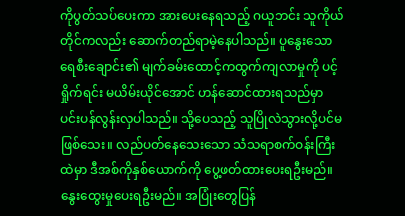ကိုပွတ်သပ်ပေးကာ အားပေးနေရသည့် ဂယူဘင်း သူကိုယ်တိုင်ကလည်း ဆောက်တည်ရာမဲ့နေပါသည်။ ပူနွေးသောရေစီးချောင်း၏ မျက်ခမ်းထောင့်ကထွက်ကျလာမှုကို ပင့်ရှိုက်ရင်း မယိမ်းယိုင်အောင် ဟန်ဆောင်ထားရသည်မှာ ပင်းပန်လွန်းလှပါသည်။ သို့ပေသည့် သူပြိုလဲသွားလို့ပင်မဖြစ်သေး။ လည်ပတ်နေသေးသော သံသရာစက်ဝန်းကြီးထဲမှာ ဒီအစ်ကိုနှစ်ယောက်ကို ပွေ့ဖတ်ထားပေးရဦးမည်။ နွေးထွေးမှုပေးရဦးမည်။ အပြုံးတွေပြန်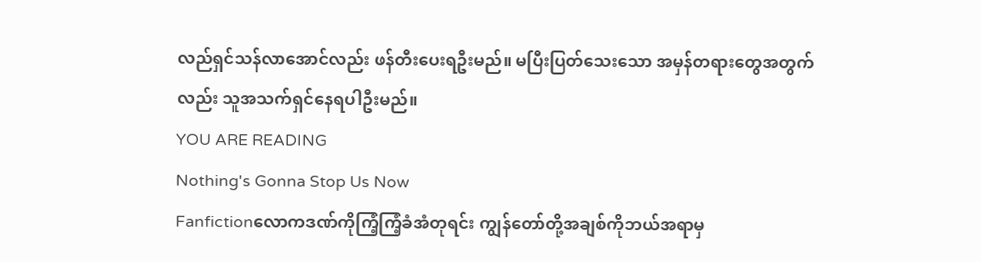လည်ရှင်သန်လာအောင်လည်း ဖန်တီးပေးရဦးမည်။ မပြီးပြတ်သေးသော အမှန်တရားတွေအတွက်လည်း သူအသက်ရှင်နေရပါဦးမည်။
YOU ARE READING
Nothing's Gonna Stop Us Now
Fanfictionလောကဒဏ်ကိုကြံ့ကြံ့ခံအံတုရင်း ကျွန်တော်တို့အချစ်ကိုဘယ်အရာမှ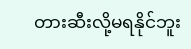တားဆီးလို့မရနိုင်ဘူး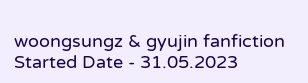woongsungz & gyujin fanfiction Started Date - 31.05.2023